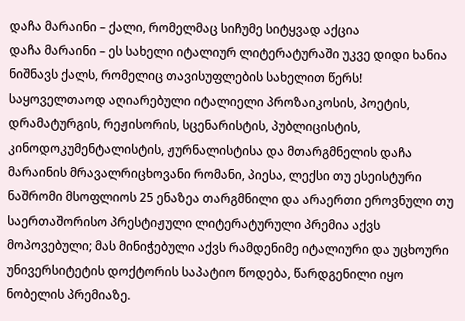დაჩა მარაინი – ქალი, რომელმაც სიჩუმე სიტყვად აქცია
დაჩა მარაინი – ეს სახელი იტალიურ ლიტერატურაში უკვე დიდი ხანია ნიშნავს ქალს, რომელიც თავისუფლების სახელით წერს!
საყოველთაოდ აღიარებული იტალიელი პროზაიკოსის, პოეტის, დრამატურგის, რეჟისორის, სცენარისტის, პუბლიცისტის, კინოდოკუმენტალისტის, ჟურნალისტისა და მთარგმნელის დაჩა მარაინის მრავალრიცხოვანი რომანი, პიესა, ლექსი თუ ესეისტური ნაშრომი მსოფლიოს 25 ენაზეა თარგმნილი და არაერთი ეროვნული თუ საერთაშორისო პრესტიჟული ლიტერატურული პრემია აქვს მოპოვებული; მას მინიჭებული აქვს რამდენიმე იტალიური და უცხოური უნივერსიტეტის დოქტორის საპატიო წოდება, წარდგენილი იყო ნობელის პრემიაზე.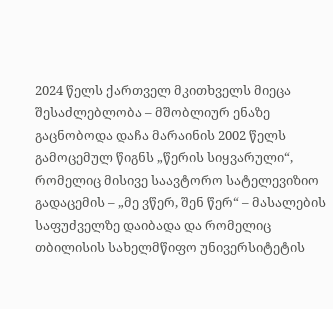2024 წელს ქართველ მკითხველს მიეცა შესაძლებლობა – მშობლიურ ენაზე გაცნობოდა დაჩა მარაინის 2002 წელს გამოცემულ წიგნს „წერის სიყვარული“, რომელიც მისივე საავტორო სატელევიზიო გადაცემის – „მე ვწერ, შენ წერ“ – მასალების საფუძველზე დაიბადა და რომელიც თბილისის სახელმწიფო უნივერსიტეტის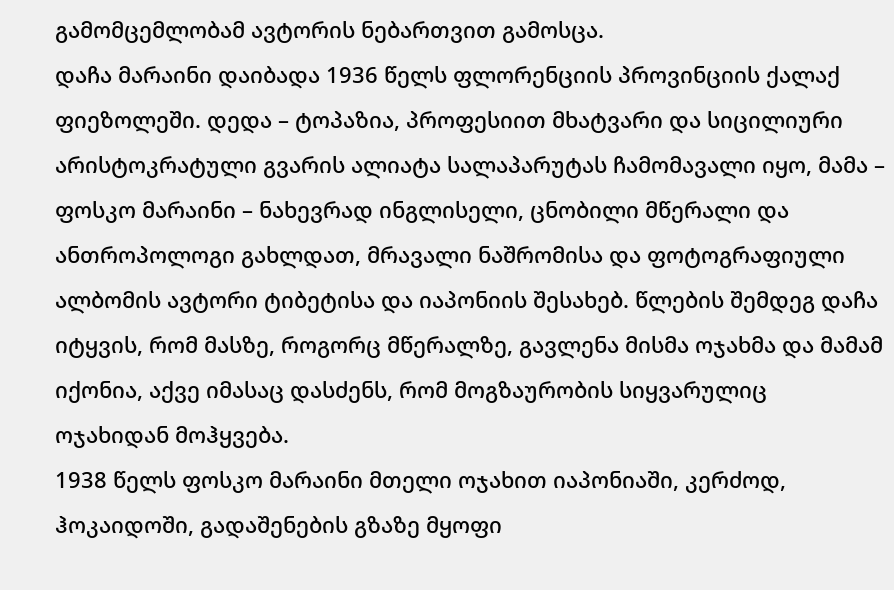გამომცემლობამ ავტორის ნებართვით გამოსცა.
დაჩა მარაინი დაიბადა 1936 წელს ფლორენციის პროვინციის ქალაქ ფიეზოლეში. დედა – ტოპაზია, პროფესიით მხატვარი და სიცილიური არისტოკრატული გვარის ალიატა სალაპარუტას ჩამომავალი იყო, მამა – ფოსკო მარაინი – ნახევრად ინგლისელი, ცნობილი მწერალი და ანთროპოლოგი გახლდათ, მრავალი ნაშრომისა და ფოტოგრაფიული ალბომის ავტორი ტიბეტისა და იაპონიის შესახებ. წლების შემდეგ დაჩა იტყვის, რომ მასზე, როგორც მწერალზე, გავლენა მისმა ოჯახმა და მამამ იქონია, აქვე იმასაც დასძენს, რომ მოგზაურობის სიყვარულიც ოჯახიდან მოჰყვება.
1938 წელს ფოსკო მარაინი მთელი ოჯახით იაპონიაში, კერძოდ, ჰოკაიდოში, გადაშენების გზაზე მყოფი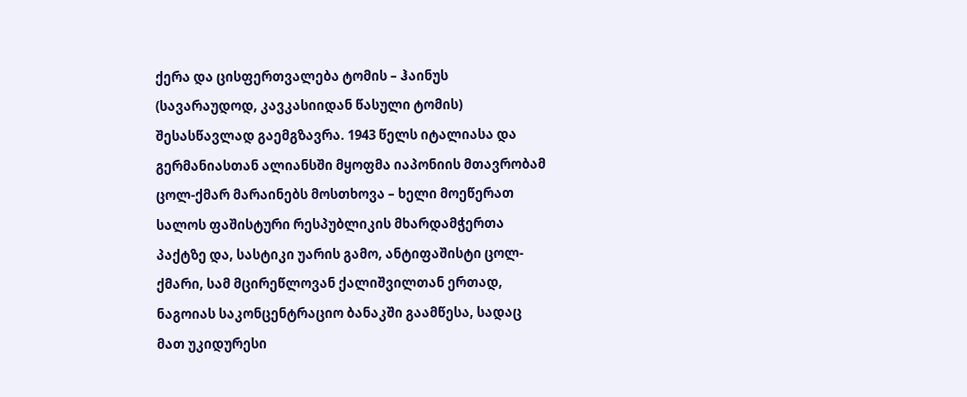ქერა და ცისფერთვალება ტომის – ჰაინუს (სავარაუდოდ, კავკასიიდან წასული ტომის) შესასწავლად გაემგზავრა. 1943 წელს იტალიასა და გერმანიასთან ალიანსში მყოფმა იაპონიის მთავრობამ ცოლ-ქმარ მარაინებს მოსთხოვა – ხელი მოეწერათ სალოს ფაშისტური რესპუბლიკის მხარდამჭერთა პაქტზე და, სასტიკი უარის გამო, ანტიფაშისტი ცოლ-ქმარი, სამ მცირეწლოვან ქალიშვილთან ერთად, ნაგოიას საკონცენტრაციო ბანაკში გაამწესა, სადაც მათ უკიდურესი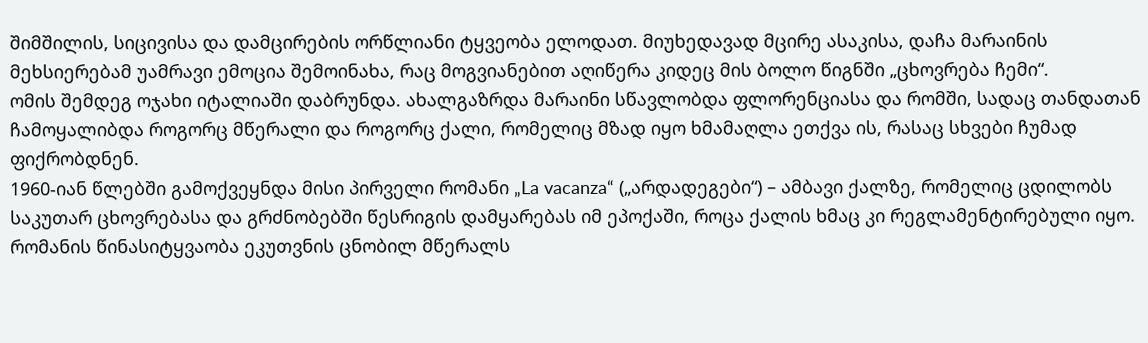შიმშილის, სიცივისა და დამცირების ორწლიანი ტყვეობა ელოდათ. მიუხედავად მცირე ასაკისა, დაჩა მარაინის მეხსიერებამ უამრავი ემოცია შემოინახა, რაც მოგვიანებით აღიწერა კიდეც მის ბოლო წიგნში „ცხოვრება ჩემი“.
ომის შემდეგ ოჯახი იტალიაში დაბრუნდა. ახალგაზრდა მარაინი სწავლობდა ფლორენციასა და რომში, სადაც თანდათან ჩამოყალიბდა როგორც მწერალი და როგორც ქალი, რომელიც მზად იყო ხმამაღლა ეთქვა ის, რასაც სხვები ჩუმად ფიქრობდნენ.
1960-იან წლებში გამოქვეყნდა მისი პირველი რომანი „La vacanza“ („არდადეგები“) – ამბავი ქალზე, რომელიც ცდილობს საკუთარ ცხოვრებასა და გრძნობებში წესრიგის დამყარებას იმ ეპოქაში, როცა ქალის ხმაც კი რეგლამენტირებული იყო. რომანის წინასიტყვაობა ეკუთვნის ცნობილ მწერალს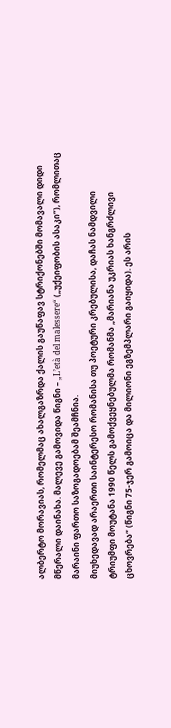ალბერტო მორავიას, რომელმაც ახალგაზრდა ქალის გაუწაფავ სტრიქონებში მომავალი დიდი მწერალი დაინახა. მალევე გამოვიდა წიგნი – „L’età del malessere“ („უქეიფობის ასაკი“), რომლითაც მარაინი ფართო საზოგადოებამ შეამჩნია.
მიუხედავად არაერთი საინტერესო რომანისა თუ პოეტური კრებულისა, დაჩას ნამდვილი ტრიუმფი მოუტანა 1990 წელს გამოქვეყნებულმა რომანმა „მარიანა უკრიას ხანგრძლივი ცხოვრება“ (წიგნი 75-ჯერ გამოიცა და მილიონი ეგზემპლარი გაიყიდა). ეს არის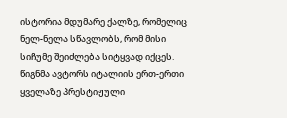ისტორია მდუმარე ქალზე, რომელიც ნელ-ნელა სწავლობს, რომ მისი სიჩუმე შეიძლება სიტყვად იქცეს. წიგნმა ავტორს იტალიის ერთ-ერთი ყველაზე პრესტიჟული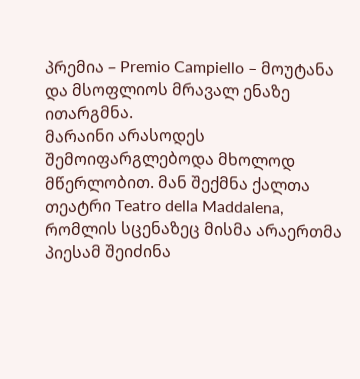პრემია – Premio Campiello – მოუტანა და მსოფლიოს მრავალ ენაზე ითარგმნა.
მარაინი არასოდეს შემოიფარგლებოდა მხოლოდ მწერლობით. მან შექმნა ქალთა თეატრი Teatro della Maddalena, რომლის სცენაზეც მისმა არაერთმა პიესამ შეიძინა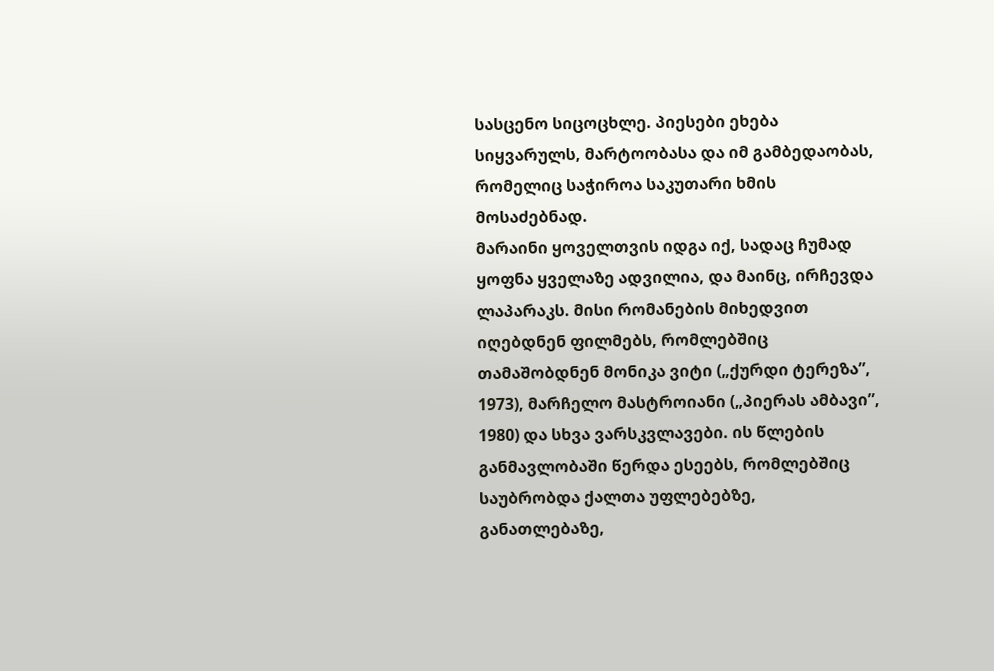სასცენო სიცოცხლე. პიესები ეხება სიყვარულს, მარტოობასა და იმ გამბედაობას, რომელიც საჭიროა საკუთარი ხმის მოსაძებნად.
მარაინი ყოველთვის იდგა იქ, სადაც ჩუმად ყოფნა ყველაზე ადვილია, და მაინც, ირჩევდა ლაპარაკს. მისი რომანების მიხედვით იღებდნენ ფილმებს, რომლებშიც თამაშობდნენ მონიკა ვიტი („ქურდი ტერეზა”, 1973), მარჩელო მასტროიანი („პიერას ამბავი”, 1980) და სხვა ვარსკვლავები. ის წლების განმავლობაში წერდა ესეებს, რომლებშიც საუბრობდა ქალთა უფლებებზე, განათლებაზე,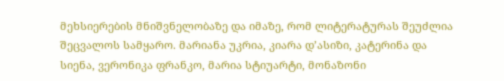მეხსიერების მნიშვნელობაზე და იმაზე, რომ ლიტერატურას შეუძლია შეცვალოს სამყარო. მარიანა უკრია, კიარა დ’ასიზი, კატერინა და სიენა, ვერონიკა ფრანკო, მარია სტიუარტი, მონაზონი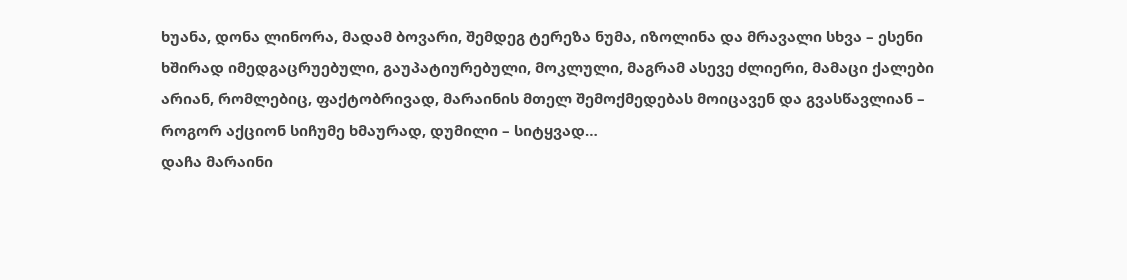ხუანა, დონა ლინორა, მადამ ბოვარი, შემდეგ ტერეზა ნუმა, იზოლინა და მრავალი სხვა – ესენი ხშირად იმედგაცრუებული, გაუპატიურებული, მოკლული, მაგრამ ასევე ძლიერი, მამაცი ქალები არიან, რომლებიც, ფაქტობრივად, მარაინის მთელ შემოქმედებას მოიცავენ და გვასწავლიან – როგორ აქციონ სიჩუმე ხმაურად, დუმილი – სიტყვად…
დაჩა მარაინი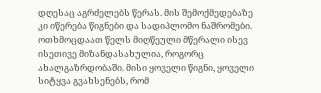დღესაც აგრძელებს წერას. მის შემოქმედებაზე კი იწერება წიგნები და სადიპლომო ნაშრომები. ოთხმოცდაათ წელს მიღწეული მწერალი ისევ ისეთივე მიზანდასახულია, როგორც ახალგაზრდობაში. მისი ყოველი წიგნი, ყოველი სიტყვა გვახსენებს, რომ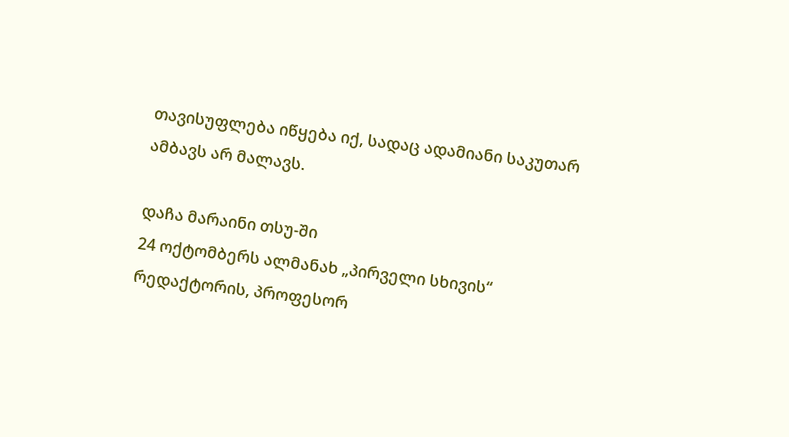თავისუფლება იწყება იქ, სადაც ადამიანი საკუთარ ამბავს არ მალავს.

დაჩა მარაინი თსუ-ში
24 ოქტომბერს ალმანახ „პირველი სხივის“ რედაქტორის, პროფესორ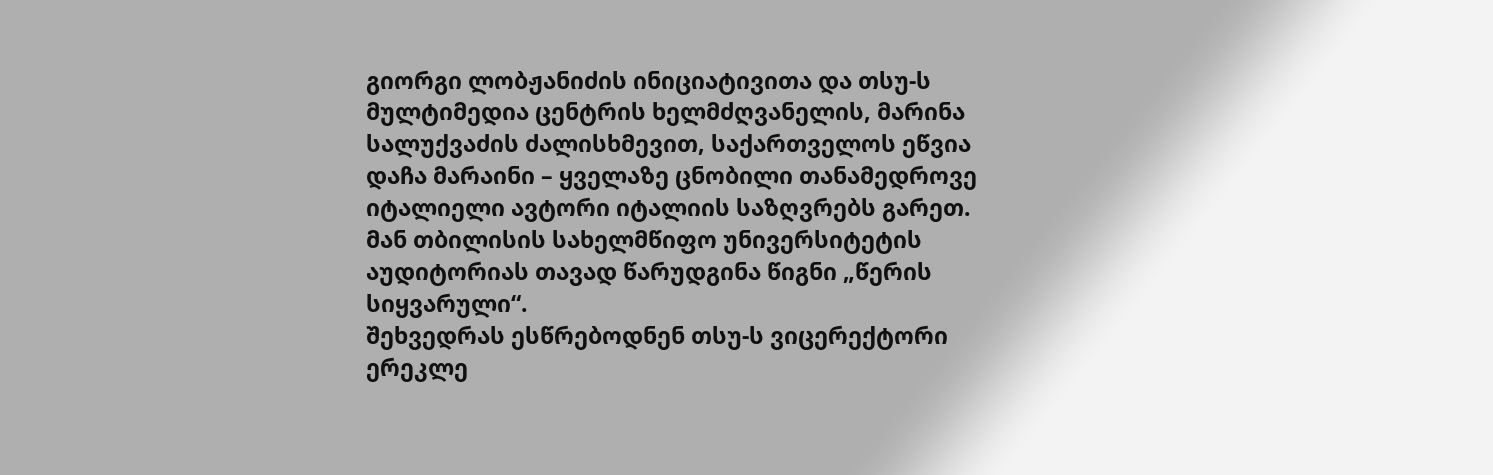გიორგი ლობჟანიძის ინიციატივითა და თსუ-ს მულტიმედია ცენტრის ხელმძღვანელის, მარინა სალუქვაძის ძალისხმევით, საქართველოს ეწვია დაჩა მარაინი – ყველაზე ცნობილი თანამედროვე იტალიელი ავტორი იტალიის საზღვრებს გარეთ. მან თბილისის სახელმწიფო უნივერსიტეტის აუდიტორიას თავად წარუდგინა წიგნი „წერის სიყვარული“.
შეხვედრას ესწრებოდნენ თსუ-ს ვიცერექტორი ერეკლე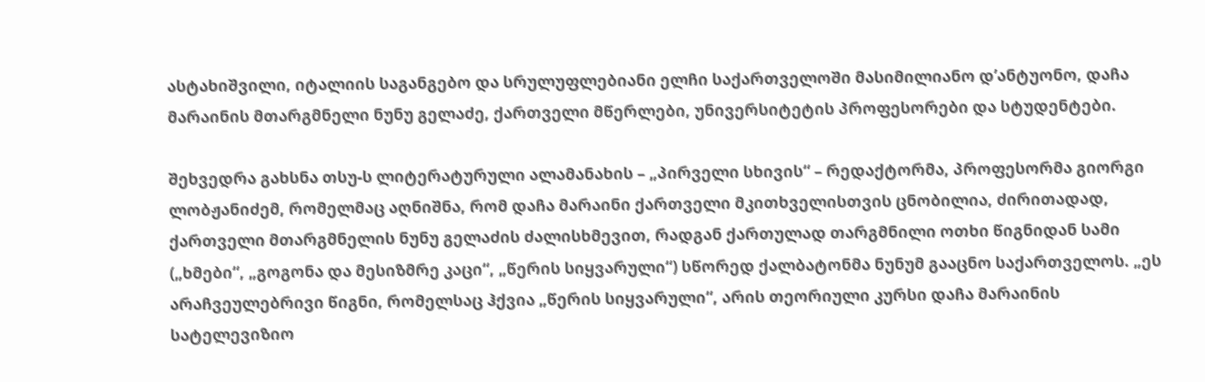ასტახიშვილი, იტალიის საგანგებო და სრულუფლებიანი ელჩი საქართველოში მასიმილიანო დ’ანტუონო, დაჩა მარაინის მთარგმნელი ნუნუ გელაძე, ქართველი მწერლები, უნივერსიტეტის პროფესორები და სტუდენტები.

შეხვედრა გახსნა თსუ-ს ლიტერატურული ალამანახის – „პირველი სხივის“ – რედაქტორმა, პროფესორმა გიორგი ლობჟანიძემ, რომელმაც აღნიშნა, რომ დაჩა მარაინი ქართველი მკითხველისთვის ცნობილია, ძირითადად, ქართველი მთარგმნელის ნუნუ გელაძის ძალისხმევით, რადგან ქართულად თარგმნილი ოთხი წიგნიდან სამი („ხმები“, „გოგონა და მესიზმრე კაცი“, „წერის სიყვარული“) სწორედ ქალბატონმა ნუნუმ გააცნო საქართველოს. „ეს არაჩვეულებრივი წიგნი, რომელსაც ჰქვია „წერის სიყვარული“, არის თეორიული კურსი დაჩა მარაინის სატელევიზიო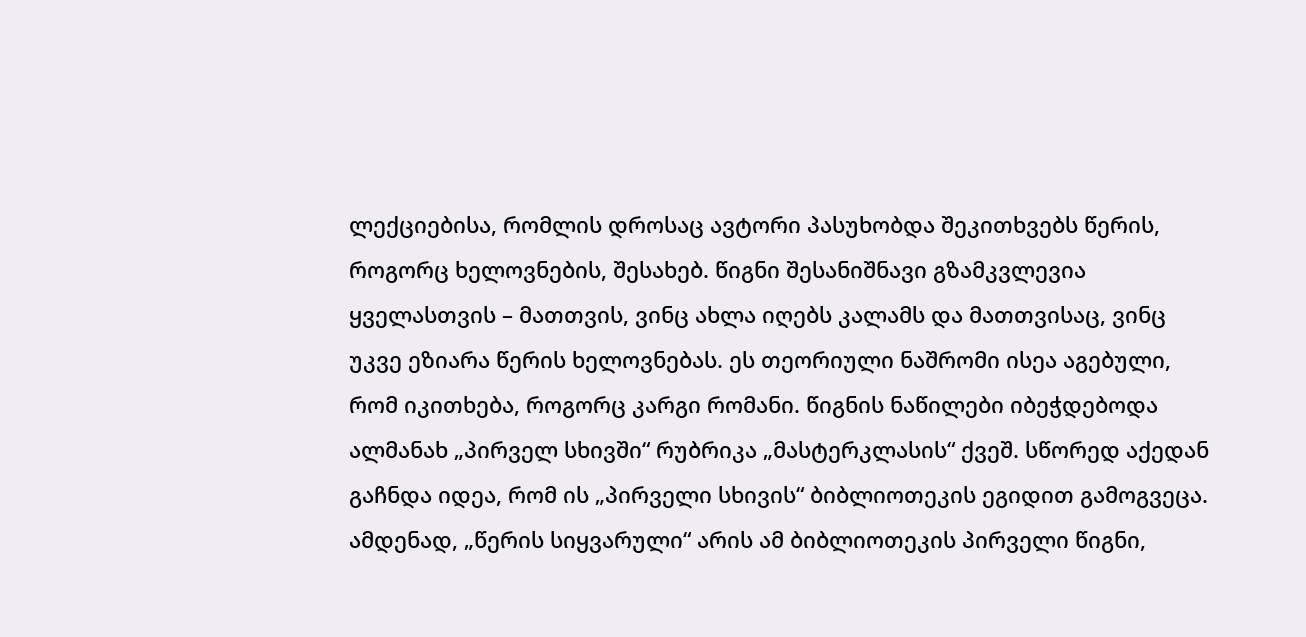ლექციებისა, რომლის დროსაც ავტორი პასუხობდა შეკითხვებს წერის, როგორც ხელოვნების, შესახებ. წიგნი შესანიშნავი გზამკვლევია ყველასთვის – მათთვის, ვინც ახლა იღებს კალამს და მათთვისაც, ვინც უკვე ეზიარა წერის ხელოვნებას. ეს თეორიული ნაშრომი ისეა აგებული, რომ იკითხება, როგორც კარგი რომანი. წიგნის ნაწილები იბეჭდებოდა ალმანახ „პირველ სხივში“ რუბრიკა „მასტერკლასის“ ქვეშ. სწორედ აქედან გაჩნდა იდეა, რომ ის „პირველი სხივის“ ბიბლიოთეკის ეგიდით გამოგვეცა. ამდენად, „წერის სიყვარული“ არის ამ ბიბლიოთეკის პირველი წიგნი,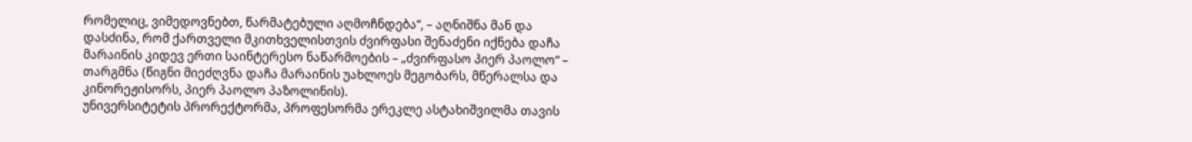რომელიც, ვიმედოვნებთ, წარმატებული აღმოჩნდება“, – აღნიშნა მან და დასძინა, რომ ქართველი მკითხველისთვის ძვირფასი შენაძენი იქნება დაჩა მარაინის კიდევ ერთი საინტერესო ნაწარმოების – „ძვირფასო პიერ პაოლო“ – თარგმნა (წიგნი მიეძღვნა დაჩა მარაინის უახლოეს მეგობარს, მწერალსა და კინორეჟისორს, პიერ პაოლო პაზოლინის).
უნივერსიტეტის პრორექტორმა, პროფესორმა ერეკლე ასტახიშვილმა თავის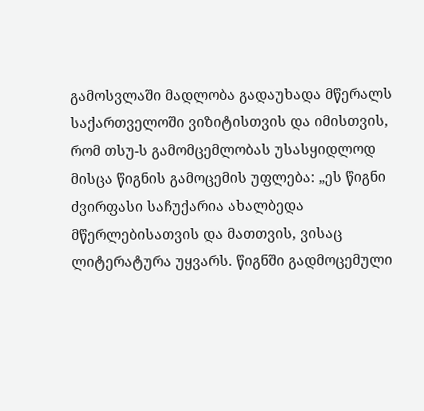გამოსვლაში მადლობა გადაუხადა მწერალს საქართველოში ვიზიტისთვის და იმისთვის, რომ თსუ-ს გამომცემლობას უსასყიდლოდ მისცა წიგნის გამოცემის უფლება: „ეს წიგნი ძვირფასი საჩუქარია ახალბედა მწერლებისათვის და მათთვის, ვისაც ლიტერატურა უყვარს. წიგნში გადმოცემული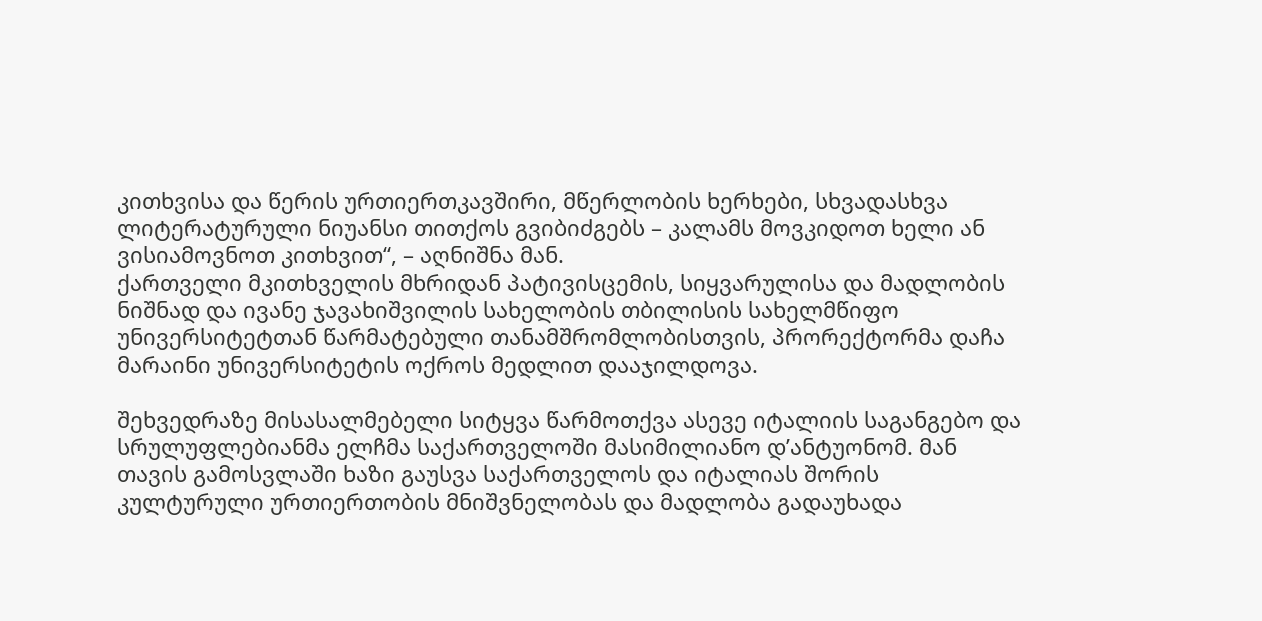კითხვისა და წერის ურთიერთკავშირი, მწერლობის ხერხები, სხვადასხვა ლიტერატურული ნიუანსი თითქოს გვიბიძგებს – კალამს მოვკიდოთ ხელი ან ვისიამოვნოთ კითხვით“, – აღნიშნა მან.
ქართველი მკითხველის მხრიდან პატივისცემის, სიყვარულისა და მადლობის ნიშნად და ივანე ჯავახიშვილის სახელობის თბილისის სახელმწიფო უნივერსიტეტთან წარმატებული თანამშრომლობისთვის, პრორექტორმა დაჩა მარაინი უნივერსიტეტის ოქროს მედლით დააჯილდოვა.

შეხვედრაზე მისასალმებელი სიტყვა წარმოთქვა ასევე იტალიის საგანგებო და სრულუფლებიანმა ელჩმა საქართველოში მასიმილიანო დ’ანტუონომ. მან თავის გამოსვლაში ხაზი გაუსვა საქართველოს და იტალიას შორის კულტურული ურთიერთობის მნიშვნელობას და მადლობა გადაუხადა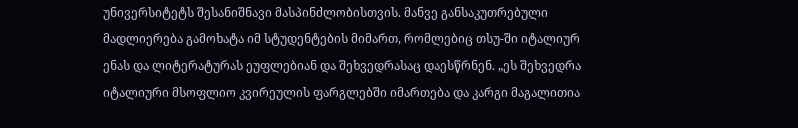უნივერსიტეტს შესანიშნავი მასპინძლობისთვის. მანვე განსაკუთრებული მადლიერება გამოხატა იმ სტუდენტების მიმართ, რომლებიც თსუ-ში იტალიურ ენას და ლიტერატურას ეუფლებიან და შეხვედრასაც დაესწრნენ. „ეს შეხვედრა იტალიური მსოფლიო კვირეულის ფარგლებში იმართება და კარგი მაგალითია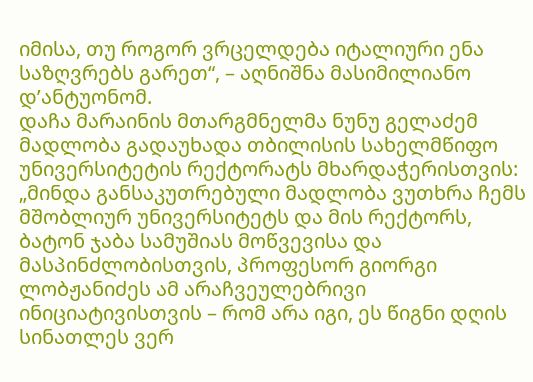იმისა, თუ როგორ ვრცელდება იტალიური ენა საზღვრებს გარეთ“, – აღნიშნა მასიმილიანო დ’ანტუონომ.
დაჩა მარაინის მთარგმნელმა ნუნუ გელაძემ მადლობა გადაუხადა თბილისის სახელმწიფო უნივერსიტეტის რექტორატს მხარდაჭერისთვის: „მინდა განსაკუთრებული მადლობა ვუთხრა ჩემს მშობლიურ უნივერსიტეტს და მის რექტორს, ბატონ ჯაბა სამუშიას მოწვევისა და მასპინძლობისთვის, პროფესორ გიორგი ლობჟანიძეს ამ არაჩვეულებრივი ინიციატივისთვის – რომ არა იგი, ეს წიგნი დღის სინათლეს ვერ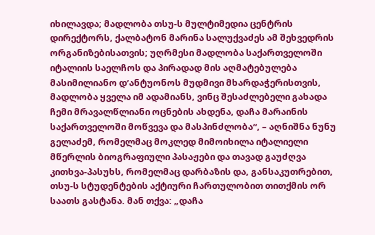იხილავდა; მადლობა თსუ-ს მულტიმედია ცენტრის დირექტორს, ქალბატონ მარინა სალუქვაძეს ამ შეხვედრის ორგანიზებისათვის; უღრმესი მადლობა საქართველოში იტალიის საელჩოს და პირადად მის აღმატებულება მასიმილიანო დ’ანტუონოს მუდმივი მხარდაჭერისთვის, მადლობა ყველა იმ ადამიანს, ვინც შესაძლებელი გახადა ჩემი მრავალწლიანი ოცნების ახდენა, დაჩა მარაინის საქართველოში მოწვევა და მასპინძლობა“, – აღნიშნა ნუნუ გელაძემ, რომელმაც მოკლედ მიმოიხილა იტალიელი მწერლის ბიოგრაფიული პასაჟები და თავად გაუძღვა კითხვა-პასუხს, რომელმაც დარბაზის და, განსაკუთრებით, თსუ-ს სტუდენტების აქტიური ჩართულობით თითქმის ორ საათს გასტანა. მან თქვა: „დაჩა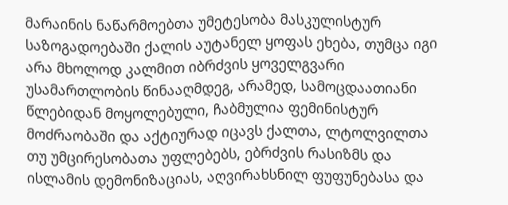მარაინის ნაწარმოებთა უმეტესობა მასკულისტურ საზოგადოებაში ქალის აუტანელ ყოფას ეხება, თუმცა იგი არა მხოლოდ კალმით იბრძვის ყოველგვარი უსამართლობის წინააღმდეგ, არამედ, სამოცდაათიანი წლებიდან მოყოლებული, ჩაბმულია ფემინისტურ მოძრაობაში და აქტიურად იცავს ქალთა, ლტოლვილთა თუ უმცირესობათა უფლებებს, ებრძვის რასიზმს და ისლამის დემონიზაციას, აღვირახსნილ ფუფუნებასა და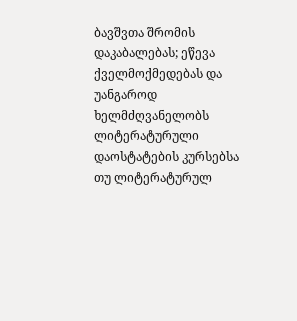ბავშვთა შრომის დაკაბალებას; ეწევა ქველმოქმედებას და უანგაროდ ხელმძღვანელობს ლიტერატურული დაოსტატების კურსებსა თუ ლიტერატურულ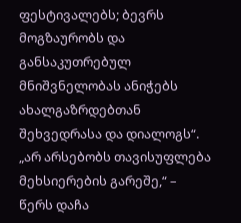ფესტივალებს; ბევრს მოგზაურობს და განსაკუთრებულ მნიშვნელობას ანიჭებს ახალგაზრდებთან შეხვედრასა და დიალოგს“.
„არ არსებობს თავისუფლება მეხსიერების გარეშე,“ – წერს დაჩა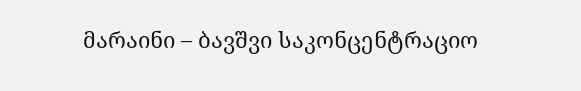მარაინი – ბავშვი საკონცენტრაციო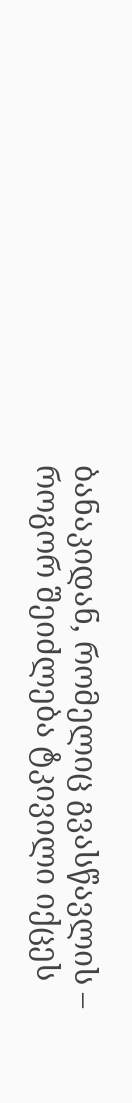ბანაკიდან, რომელიც გვასწავლის – როგორ შეიძლება ტკივილი იქცეს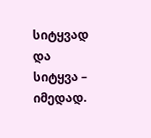სიტყვად და სიტყვა – იმედად.